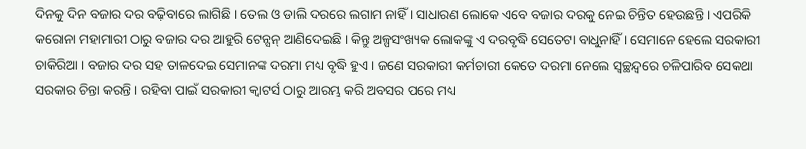ଦିନକୁ ଦିନ ବଜାର ଦର ବଢ଼ିବାରେ ଲାଗିଛି । ତେଲ ଓ ଡାଲି ଦରରେ ଲଗାମ ନାହିଁ । ସାଧାରଣ ଲୋକେ ଏବେ ବଜାର ଦରକୁ ନେଇ ଚିନ୍ତିତ ହେଉଛନ୍ତି । ଏପରିକି କରୋନା ମହାମାରୀ ଠାରୁ ବଜାର ଦର ଆହୁରି ଟେନ୍ସନ୍ ଆଣିଦେଇଛି । କିନ୍ତୁ ଅଳ୍ପସଂଖ୍ୟକ ଲୋକଙ୍କୁ ଏ ଦରବୃଦ୍ଧି ସେତେଟା ବାଧୁନାହିଁ । ସେମାନେ ହେଲେ ସରକାରୀ ଚାକିରିଆ । ବଜାର ଦର ସହ ତାଳଦେଇ ସେମାନଙ୍କ ଦରମା ମଧ୍ୟ ବୃଦ୍ଧି ହୁଏ । ଜଣେ ସରକାରୀ କର୍ମଚାରୀ କେତେ ଦରମା ନେଲେ ସ୍ୱଚ୍ଛନ୍ଦ୍ୱରେ ଚଳିପାରିବ ସେକଥା ସରକାର ଚିନ୍ତା କରନ୍ତି । ରହିବା ପାଇଁ ସରକାରୀ କ୍ୱାଟର୍ସ ଠାରୁ ଆରମ୍ଭ କରି ଅବସର ପରେ ମଧ୍ୟ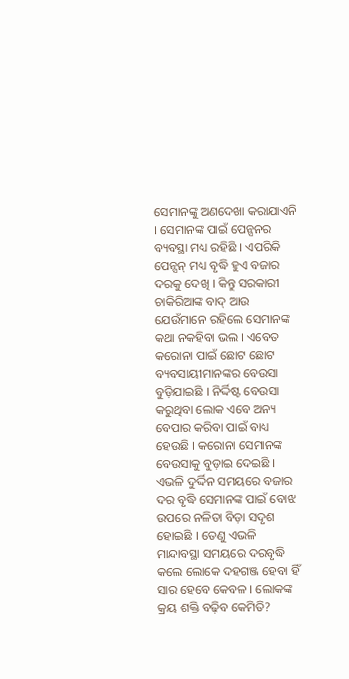ସେମାନଙ୍କୁ ଅଣଦେଖା କରାଯାଏନି । ସେମାନଙ୍କ ପାଇଁ ପେନ୍ସନର ବ୍ୟବସ୍ଥା ମଧ୍ୟ ରହିଛି । ଏପରିକି ପେନ୍ସନ୍ ମଧ୍ୟ ବୃଦ୍ଧି ହୁଏ ବଜାର ଦରକୁ ଦେଖି । କିନ୍ତୁ ସରକାରୀ ଚାକିରିଆଙ୍କ ବାଦ୍ ଆଉ ଯେଉଁମାନେ ରହିଲେ ସେମାନଙ୍କ କଥା ନକହିବା ଭଲ । ଏବେତ କରୋନା ପାଇଁ ଛୋଟ ଛୋଟ ବ୍ୟବସାୟୀମାନଙ୍କର ବେଉସା ବୁଡ଼ିଯାଇଛି । ନିର୍ଦ୍ଦିଷ୍ଟ ବେଉସା କରୁଥିବା ଲୋକ ଏବେ ଅନ୍ୟ ବେପାର କରିବା ପାଇଁ ବାଧ୍ୟ ହେଉଛି । କରୋନା ସେମାନଙ୍କ ବେଉସାକୁ ବୁଡ଼ାଇ ଦେଇଛି । ଏଭଳି ଦୁର୍ଦ୍ଦିନ ସମୟରେ ବଜାର ଦର ବୃଦ୍ଧି ସେମାନଙ୍କ ପାଇଁ ବୋଝ ଉପରେ ନଳିତା ବିଡ଼ା ସଦୃଶ ହୋଇଛି । ତେଣୁ ଏଭଳି ମାନ୍ଦାବସ୍ଥା ସମୟରେ ଦରବୃଦ୍ଧି କଲେ ଲୋକେ ଦହଗଞ୍ଜ ହେବା ହିଁ ସାର ହେବେ କେବଳ । ଲୋକଙ୍କ କ୍ରୟ ଶକ୍ତି ବଢ଼ିବ କେମିତି?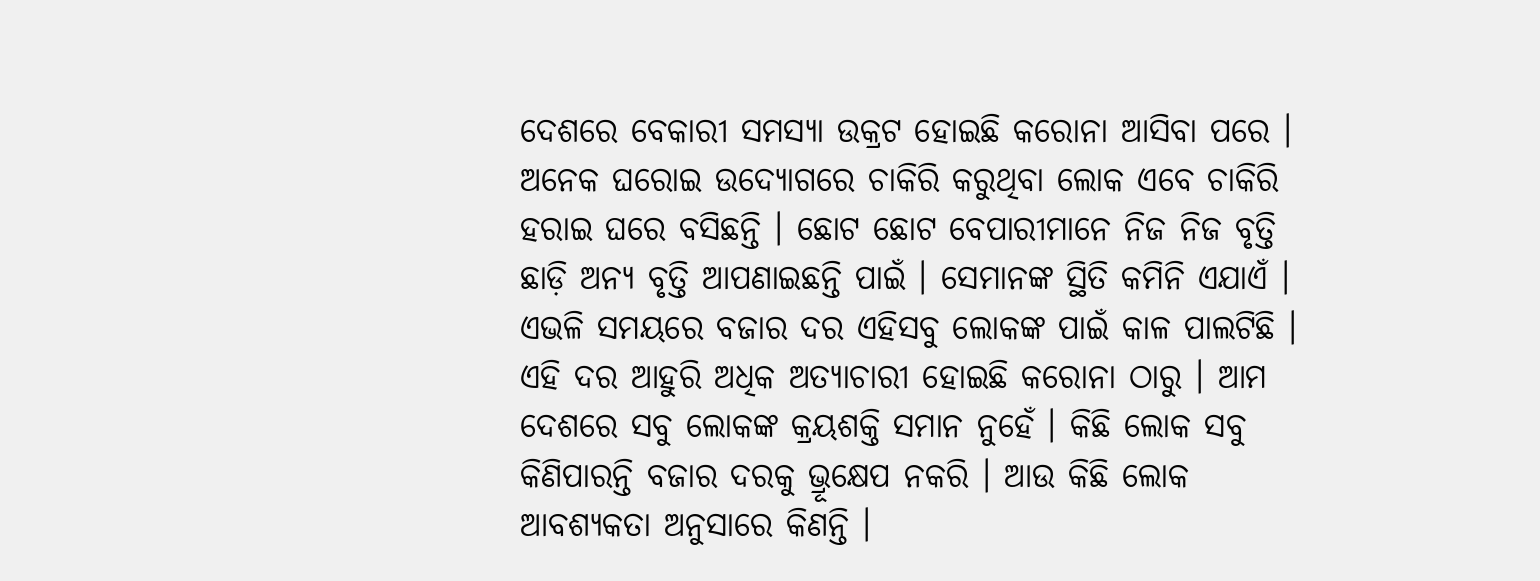ଦେଶରେ ବେକାରୀ ସମସ୍ୟା ଉକ୍ରଟ ହୋଇଛି କରୋନା ଆସିବା ପରେ । ଅନେକ ଘରୋଇ ଉଦ୍ୟୋଗରେ ଚାକିରି କରୁଥିବା ଲୋକ ଏବେ ଚାକିରି ହରାଇ ଘରେ ବସିଛନ୍ତି । ଛୋଟ ଛୋଟ ବେପାରୀମାନେ ନିଜ ନିଜ ବୃତ୍ତି ଛାଡ଼ି ଅନ୍ୟ ବୃତ୍ତି ଆପଣାଇଛନ୍ତି ପାଇଁ । ସେମାନଙ୍କ ସ୍ଥିତି କମିନି ଏଯାଏଁ । ଏଭଳି ସମୟରେ ବଜାର ଦର ଏହିସବୁ ଲୋକଙ୍କ ପାଇଁ କାଳ ପାଲଟିଛି । ଏହି ଦର ଆହୁରି ଅଧିକ ଅତ୍ୟାଚାରୀ ହୋଇଛି କରୋନା ଠାରୁ । ଆମ ଦେଶରେ ସବୁ ଲୋକଙ୍କ କ୍ରୟଶକ୍ତି ସମାନ ନୁହେଁ । କିଛି ଲୋକ ସବୁ କିଣିପାରନ୍ତି ବଜାର ଦରକୁ ଭ୍ରୂକ୍ଷେପ ନକରି । ଆଉ କିଛି ଲୋକ ଆବଶ୍ୟକତା ଅନୁସାରେ କିଣନ୍ତି ।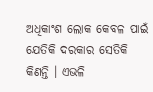ଅଧିକାଂଶ ଲୋକ କେବଳ ପାଇଁ ଯେତିକି ଦରକାର ସେତିକି କିଣନ୍ତି । ଏଭଳି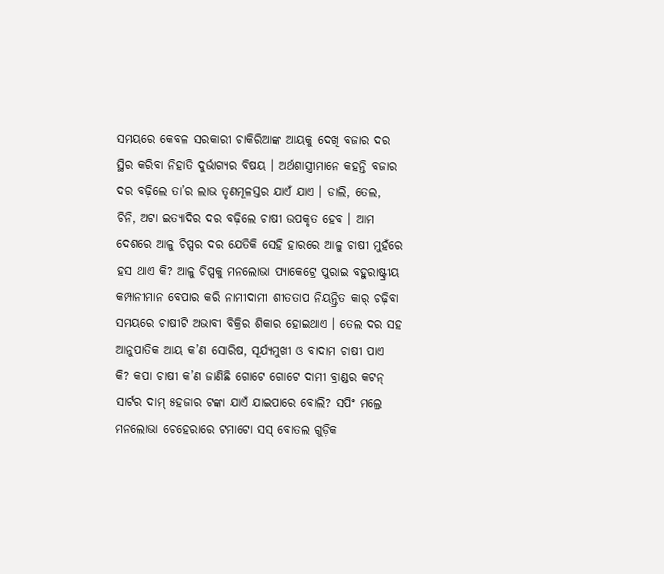ସମୟରେ କେବଳ ସରକାରୀ ଚାକିରିଆଙ୍କ ଆୟକୁ ଦେଖି ବଜାର ଦର ସ୍ଥିର କରିବା ନିହାତି ଦୁର୍ଭାଗ୍ୟର ବିଷୟ । ଅର୍ଥଶାସ୍ତ୍ରୀମାନେ କହନ୍ତି ବଜାର ଦର ବଢ଼ିଲେ ତା’ର ଲାଭ ତୃଣମୂଳସ୍ତର ଯାଏଁ ଯାଏ । ଡାଲି, ତେଲ, ଚିନି, ଅଟା ଇତ୍ୟାଦିର ଦର ବଢ଼ିଲେ ଚାଷୀ ଉପକୃତ ହେବ । ଆମ ଦେଶରେ ଆଳୁ ଚିପ୍ସର ଦର ଯେତିକି ସେହି ହାରରେ ଆଳୁ ଚାଷୀ ମୁହଁରେ ହସ ଥାଏ କି? ଆଳୁ ଚିପ୍ସକୁ ମନଲୋଭା ପ୍ୟାକେଟ୍ରେ ପୁରାଇ ବହୁରାଷ୍ଟ୍ରୀୟ କମ୍ପାନୀମାନ ବେପାର କରି ନାମୀଦାମୀ ଶୀତତାପ ନିୟନ୍ତ୍ରିତ କାର୍ ଚଢ଼ିବା ସମୟରେ ଚାଷୀଟି ଅଭାବୀ ବିକ୍ରିର ଶିକାର ହୋଇଥାଏ । ତେଲ ଦର ସହ ଆନୁପାତିକ ଆୟ କ’ଣ ସୋରିଷ, ସୂର୍ଯ୍ୟମୁଖୀ ଓ ବାଦାମ ଚାଷୀ ପାଏ କି? କପା ଚାଷୀ କ’ଣ ଜାଣିଛି ଗୋଟେ ଗୋଟେ ଦାମୀ ବ୍ରାଣ୍ଡର କଟନ୍ ସାର୍ଟର ଦାମ୍ ୫ହଜାର ଟଙ୍କା ଯାଏଁ ଯାଇପାରେ ବୋଲି? ସପିଂ ମଲ୍ରେ ମନଲୋଭା ଚେହେରାରେ ଟମାଟୋ ସସ୍ ବୋତଲ ଗୁଡ଼ିକ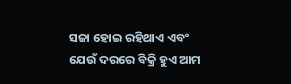ସଜା ହୋଇ ରହିଥାଏ ଏବଂ ଯେଉଁ ଦରରେ ବିକ୍ରି ହୁଏ ଆମ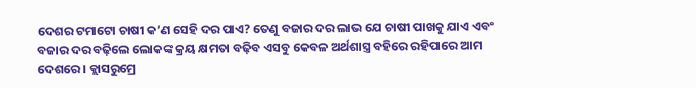ଦେଶର ଟମାଟୋ ଚାଷୀ କ’ଣ ସେହି ଦର ପାଏ? ତେଣୁ ବଜାର ଦର ଲାଭ ଯେ ଚାଷୀ ପାଖକୁ ଯାଏ ଏବଂ ବଜାର ଦର ବଢ଼ିଲେ ଲୋକଙ୍କ କ୍ରୟ କ୍ଷମତା ବଢ଼ିବ ଏସବୁ କେବଳ ଅର୍ଥଶାସ୍ତ୍ର ବହିରେ ରହିପାରେ ଆମ ଦେଶରେ । କ୍ଲାସରୁମ୍ରେ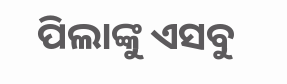ପିଲାଙ୍କୁ ଏସବୁ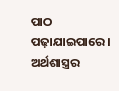ପାଠ ପଢ଼ାଯାଇପାରେ । ଅର୍ଥଶାସ୍ତ୍ରର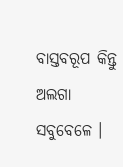ବାସ୍ତବରୂପ କିନ୍ତୁ ଅଲଗା ସବୁବେଳେ ।